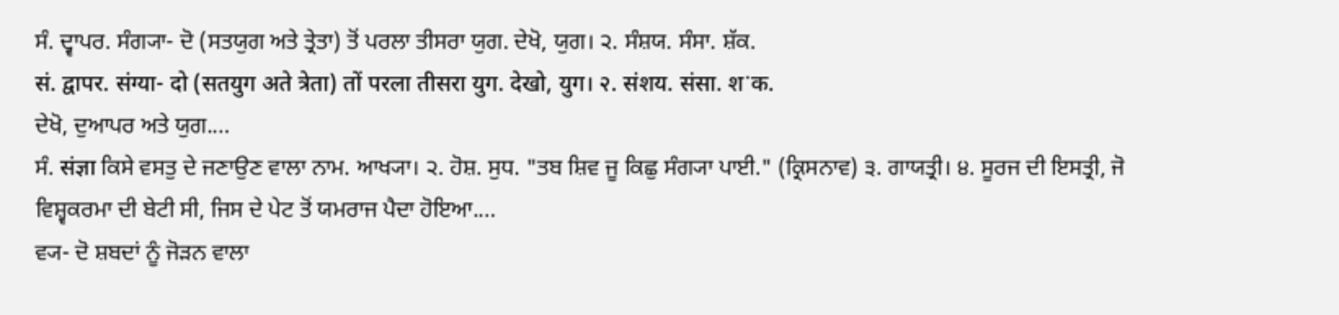ਸੰ. ਦ੍ਵਾਪਰ. ਸੰਗ੍ਯਾ- ਦੋ (ਸਤਯੁਗ ਅਤੇ ਤ੍ਰੇਤਾ) ਤੋਂ ਪਰਲਾ ਤੀਸਰਾ ਯੁਗ. ਦੇਖੋ, ਯੁਗ। ੨. ਸੰਸ਼ਯ. ਸੰਸਾ. ਸ਼ੱਕ.
सं. द्वापर. संग्या- दो (सतयुग अते त्रेता) तों परला तीसरा युग. देखो, युग। २. संशय. संसा. शॱक.
ਦੇਖੋ, ਦੁਆਪਰ ਅਤੇ ਯੁਗ....
ਸੰ. संज्ञा ਕਿਸੇ ਵਸਤੁ ਦੇ ਜਣਾਉਣ ਵਾਲਾ ਨਾਮ. ਆਖ੍ਯਾ। ੨. ਹੋਸ਼. ਸੁਧ. "ਤਬ ਸ਼ਿਵ ਜੂ ਕਿਛੁ ਸੰਗ੍ਯਾ ਪਾਈ." (ਕ੍ਰਿਸਨਾਵ) ੩. ਗਾਯਤ੍ਰੀ। ੪. ਸੂਰਜ ਦੀ ਇਸਤ੍ਰੀ, ਜੋ ਵਿਸ਼੍ਵਕਰਮਾ ਦੀ ਬੇਟੀ ਸੀ, ਜਿਸ ਦੇ ਪੇਟ ਤੋਂ ਯਮਰਾਜ ਪੈਦਾ ਹੋਇਆ....
ਵ੍ਯ- ਦੋ ਸ਼ਬਦਾਂ ਨੂੰ ਜੋੜਨ ਵਾਲਾ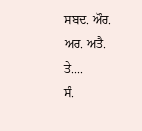ਸਬਦ. ਔਰ. ਅਰ. ਅਤੈ. ਤੇ....
ਸੰ.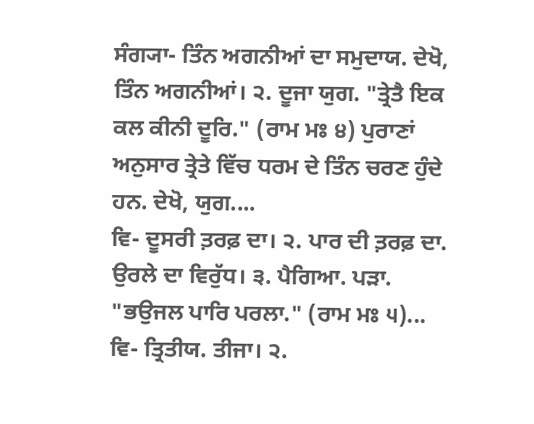ਸੰਗ੍ਯਾ- ਤਿੰਨ ਅਗਨੀਆਂ ਦਾ ਸਮੁਦਾਯ. ਦੇਖੋ, ਤਿੰਨ ਅਗਨੀਆਂ। ੨. ਦੂਜਾ ਯੁਗ. "ਤ੍ਰੇਤੈ ਇਕ ਕਲ ਕੀਨੀ ਦੂਰਿ." (ਰਾਮ ਮਃ ੪) ਪੁਰਾਣਾਂ ਅਨੁਸਾਰ ਤ੍ਰੇਤੇ ਵਿੱਚ ਧਰਮ ਦੇ ਤਿੰਨ ਚਰਣ ਹੁੰਦੇ ਹਨ. ਦੇਖੋ, ਯੁਗ....
ਵਿ- ਦੂਸਰੀ ਤ਼ਰਫ਼ ਦਾ। ੨. ਪਾਰ ਦੀ ਤ਼ਰਫ਼ ਦਾ. ਉਰਲੇ ਦਾ ਵਿਰੁੱਧ। ੩. ਪੈਗਿਆ. ਪੜਾ. "ਭਉਜਲ ਪਾਰਿ ਪਰਲਾ." (ਰਾਮ ਮਃ ੫)...
ਵਿ- ਤ੍ਰਿਤੀਯ. ਤੀਜਾ। ੨.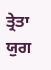ਤ੍ਰੇਤਾ ਯੁਗ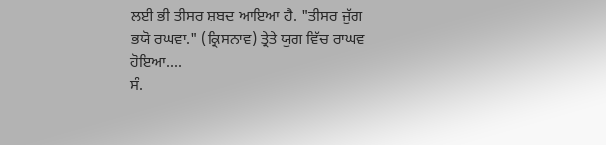ਲਈ ਭੀ ਤੀਸਰ ਸ਼ਬਦ ਆਇਆ ਹੈ. "ਤੀਸਰ ਜੁੱਗ ਭਯੋ ਰਘਵਾ." (ਕ੍ਰਿਸਨਾਵ) ਤ੍ਰੇਤੇ ਯੁਗ ਵਿੱਚ ਰਾਘਵ ਹੋਇਆ....
ਸੰ.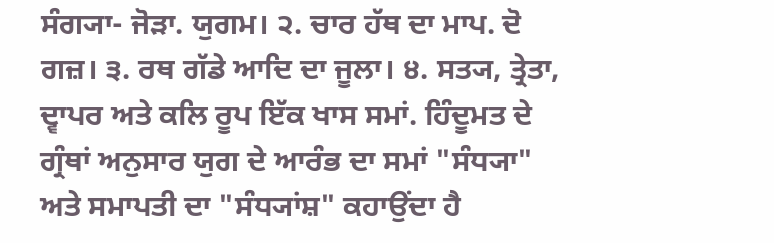ਸੰਗ੍ਯਾ- ਜੋੜਾ. ਯੁਗਮ। ੨. ਚਾਰ ਹੱਥ ਦਾ ਮਾਪ. ਦੋ ਗਜ਼। ੩. ਰਥ ਗੱਡੇ ਆਦਿ ਦਾ ਜੂਲਾ। ੪. ਸਤ੍ਯ, ਤ੍ਰੇਤਾ, ਦ੍ਵਾਪਰ ਅਤੇ ਕਲਿ ਰੂਪ ਇੱਕ ਖਾਸ ਸਮਾਂ. ਹਿੰਦੂਮਤ ਦੇ ਗ੍ਰੰਥਾਂ ਅਨੁਸਾਰ ਯੁਗ ਦੇ ਆਰੰਭ ਦਾ ਸਮਾਂ "ਸੰਧ੍ਯਾ" ਅਤੇ ਸਮਾਪਤੀ ਦਾ "ਸੰਧ੍ਯਾਂਸ਼" ਕਹਾਉਂਦਾ ਹੈ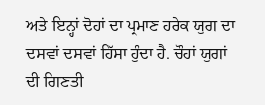ਅਤੇ ਇਨ੍ਹਾਂ ਦੋਹਾਂ ਦਾ ਪ੍ਰਮਾਣ ਹਰੇਕ ਯੁਗ ਦਾ ਦਸਵਾਂ ਦਸਵਾਂ ਹਿੱਸਾ ਹੁੰਦਾ ਹੈ. ਚੌਹਾਂ ਯੁਗਾਂ ਦੀ ਗਿਣਤੀ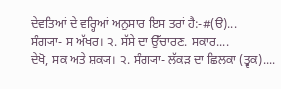ਦੇਵਤਿਆਂ ਦੇ ਵਰ੍ਹਿਆਂ ਅਨੁਸਾਰ ਇਸ ਤਰਾਂ ਹੈ:-#(ੳ)...
ਸੰਗ੍ਯਾ- ਸ ਅੱਖਰ। ੨. ਸੱਸੇ ਦਾ ਉੱਚਾਰਣ. ਸਕਾਰ....
ਦੇਖੋ, ਸਕ ਅਤੇ ਸ਼ਕ੍ਯ। ੨. ਸੰਗ੍ਯਾ- ਲੱਕੜ ਦਾ ਛਿਲਕਾ (ਤ੍ਵਕ)....